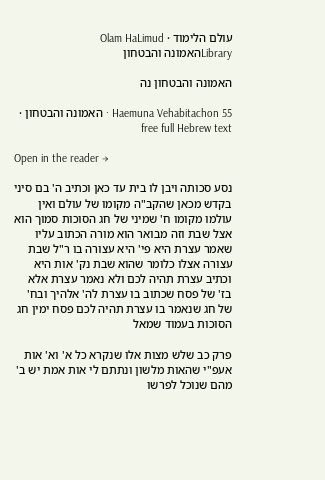עולם הלימוד · Olam HaLimud
Libraryהאמונה והבטחון

האמונה והבטחון נה

Haemuna Vehabitachon 55 · האמונה והבטחון · free full Hebrew text

Open in the reader →

נסע סכותה ויבן לו בית עד כאן וכתיב ה' בם סיני בקדש מכאן שהקב"ה מקומו של עולם ואין עולמו מקומו ח' שמיני של חג הסוכות סמוך הוא אצל שבת וזה מבואר הוא מורה הכתוב עליו שאמר עצרת היא פי' היא עצורה בו ר"ל שבת עצורה אצלו כלומר שהוא שבת נק' אות היא וכתיב עצרת תהיה לכם ולא נאמר עצרת אלא בז' של פסח שכתוב בו עצרת לה' אלהיך ובח' של חג שנאמר בו עצרת תהיה לכם פסח ימין חג הסוכות בעמוד שמאל

פרק כב שלש מצות אלו שנקרא כל א' וא' אות אעפ"י שהאות מלשון ונתתם לי אות אמת יש ב' מהם שנוכל לפרשו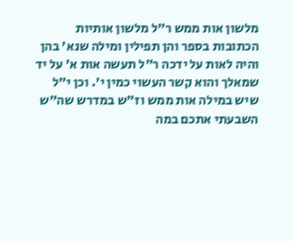מלשון אות ממש ר"ל מלשון אותיות הכתובות בספר והן תפילין ומילה שנא' בהן והיה לאות על ידכה ר"ל תעשה אות א' על יד שמאלך והוא קשר העשוי כמין י'. וכן י"ל שיש במילה אות ממש וז"ש במדרש שה"ש השבעתי אתכם במה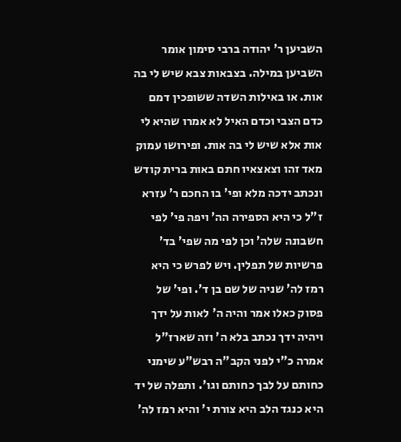השביען ר' יהודה ברבי סימון אומר השביען במילה. בצבאות צבא שיש לי בה אות. או באילות השדה ששופכין דמם כדם הצבי וכדם האיל לא אמרו שהיא לי אות אלא שיש לי בה אות. ופירושו עמוק מאד זהו וצאצאיו חתם באות ברית קודש ונכתב ידכה מלא ופי' בו החכם ר' עזרא ז"ל כי היא הספירה הה' ויפה פי' לפי חשבונה שלה' וכן לפי מה שפי' בד' פרשיות של תפלין. ויש לפרש כי היא רמז לה' שניה של שם בן ד'. ופי' של פסוק כאלו אמר והיה ה' לאות על ידך ויהיה ידך נכתב בלא ה' וזה שארז"ל אמרה כ"י לפני הקב"ה רבש"ע שימני כחותם על לבך כחותם וגו'. ותפלה של יד היא כנגד הלב היא צורת י' והיא רמז לה'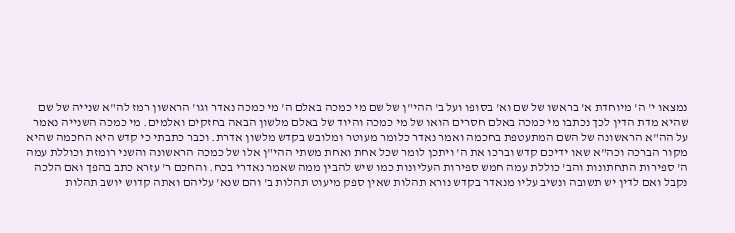נמצאו י' ה' מיוחדת א' בראשו של שם וא' בסופו ועל ב' ההי"ן של שם מי כמכה באלם ה' מי כמכה נאדר וגו' הראשון רמז לה"א שנייה של שם שהיא מדת הדין לכך נכתבו מי כמכה באלם חסרים הואו של מי כמכה והיוד של באלם מלשון הבאה בחזקים ואלמים. מי כמכה השנייה נאמר על הה"א הראשונה של השם המתעטפת בחכמה ואמר נאדר כלומר מעוטר ומלובש בקדש מלשון אדרת. וכבר כתבתי כי קדש היא החכמה שהיא מקור הברכה וכה"א שאו ידיכם קדש וברכו את ה' ויתכן לומר שכל אחת ואחת משתי ההי"ן אלו של כמכה הראשונה והשני רומזת וכוללת עמה ה' ספירות התחתונות והב' כוללת עמה חמש ספירות העליונות כמו שיש להבין ממה שאמר נאדרי בכח. והחכם ר' עזרא כתב בהפך ואם הלכה נקבל ואם לדין יש תשובה ונשיב עליו מנאדר בקדש נורא תהלות שאין ספק מיעוט תהלות ב' והם שנא' עליהם ואתה קדוש יושב תהלות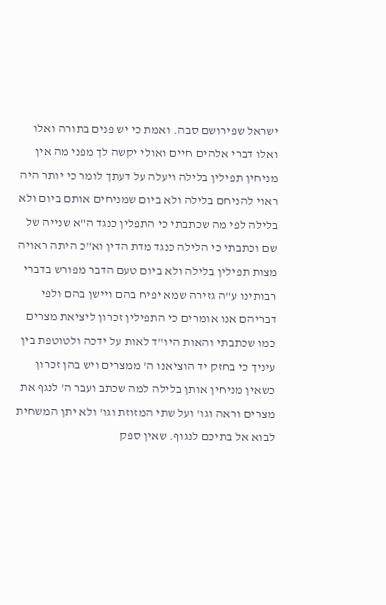ישראל שפירושם סבה. ואמת כי יש פנים בתורה ואלו ואלו דברי אלהים חיים ואולי יקשה לך מפני מה אין מניחין תפילין בלילה ויעלה על דעתך לומר כי יותר היה ראוי להניחם בלילה ולא ביום שמניחים אותם ביום ולא בלילה לפי מה שכתבתי כי התפלין כנגד ה"א שנייה של שם וכתבתי כי הלילה כנגד מדת הדין וא"כ היתה ראויה מצות תפילין בלילה ולא ביום טעם הדבר מפורש בדברי רבותינו ע"ה גזירה שמא יפיח בהם ויישן בהם ולפי דבריהם אנו אומרים כי התפילין זכרון ליציאת מצרים כמו שכתבתי והאות היו"ד לאות על ידכה ולטוטפת בין עיניך כי בחזק יד הוציאנו ה' ממצרים ויש בהן זכרון כשאין מניחין אותן בלילה למה שכתב ועבר ה' לנגף את מצרים וראה וגו' ועל שתי המזוזת וגו' ולא יתן המשחית לבוא אל בתיכם לנגוף. שאין ספק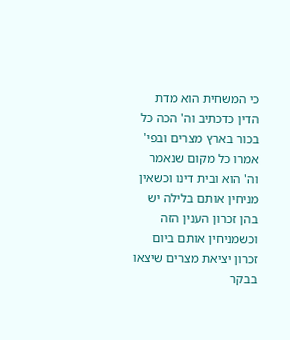כי המשחית הוא מדת הדין כדכתיב וה' הכה כל בכור בארץ מצרים ובפי' אמרו כל מקום שנאמר וה' הוא ובית דינו וכשאין מניחין אותם בלילה יש בהן זכרון הענין הזה וכשמניחין אותם ביום זכרון יציאת מצרים שיצאו בבקר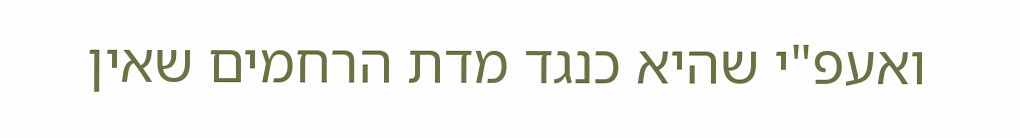ואעפ"י שהיא כנגד מדת הרחמים שאין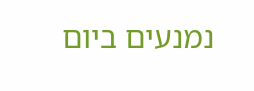נמנעים ביום